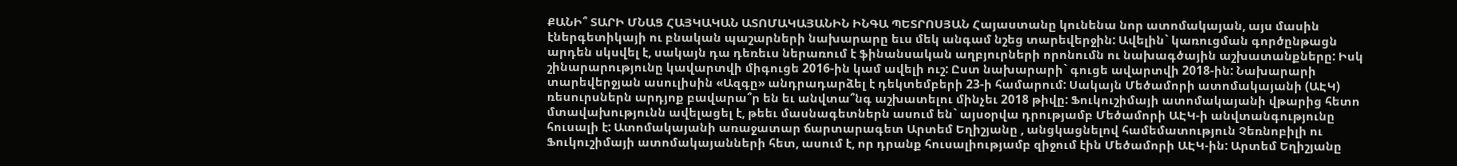ՔԱՆԻ՞ ՏԱՐԻ ՄՆԱՑ ՀԱՅԿԱԿԱՆ ԱՏՈՄԱԿԱՅԱՆԻՆ ԻՆԳԱ ՊԵՏՐՈՍՅԱՆ Հայաստանը կունենա նոր ատոմակայան, այս մասին էներգետիկայի ու բնական պաշարների նախարարը եւս մեկ անգամ նշեց տարեվերջին: Ավելին` կառուցման գործընթացն արդեն սկսվել է, սակայն դա դեռեւս ներառում է ֆինանսական աղբյուրների որոնումն ու նախագծային աշխատանքները: Իսկ շինարարությունը կավարտվի միգուցե 2016-ին կամ ավելի ուշ: Ըստ նախարարի` գուցե ավարտվի 2018-ին: Նախարարի տարեվերջյան ասուլիսին «Ազգը» անդրադարձել է դեկտեմբերի 23-ի համարում: Սակայն Մեծամորի ատոմակայանի (ԱԷԿ) ռեսուրսներն արդյոք բավարա՞ր են եւ անվտա՞նգ աշխատելու մինչեւ 2018 թիվը: Ֆուկուշիմայի ատոմակայանի վթարից հետո մտավախությունն ավելացել է, թեեւ մասնագետներն ասում են` այսօրվա դրությամբ Մեծամորի ԱԷԿ-ի անվտանգությունը հուսալի է: Ատոմակայանի առաջատար ճարտարագետ Արտեմ Եղիշյանը , անցկացնելով համեմատություն Չեռնոբիլի ու Ֆուկուշիմայի ատոմակայանների հետ, ասում է, որ դրանք հուսալիությամբ զիջում էին Մեծամորի ԱԷԿ-ին: Արտեմ Եղիշյանը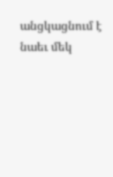անցկացնում է նաեւ մեկ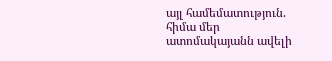այլ համեմատություն. հիմա մեր ատոմակայանն ավելի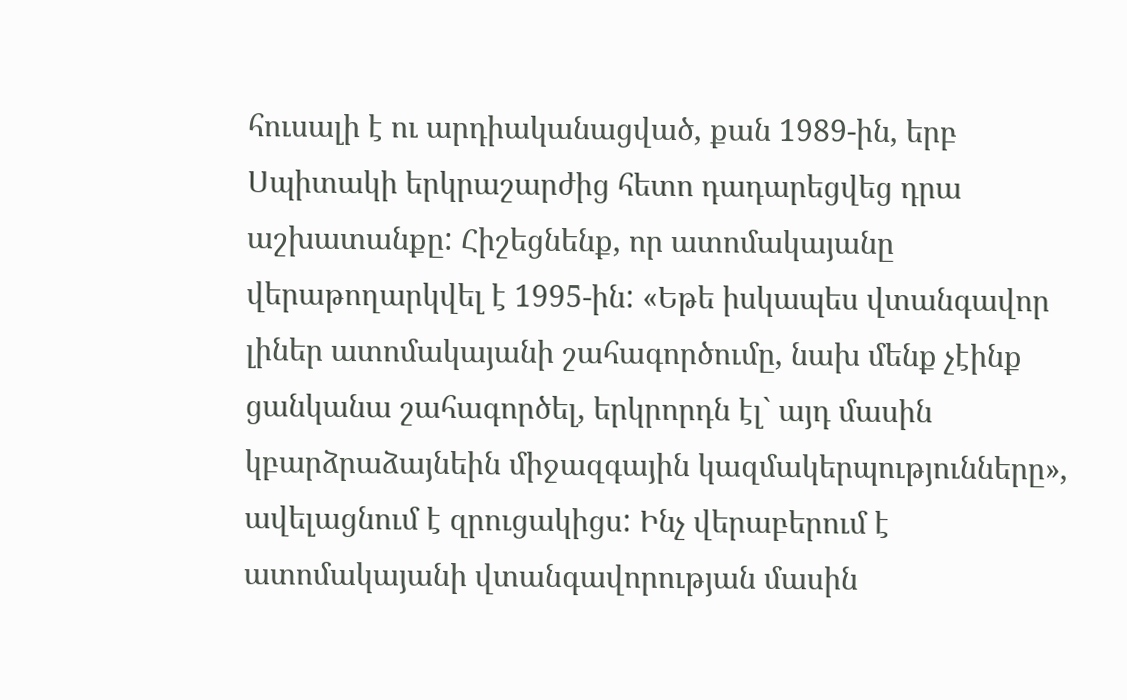հուսալի է ու արդիականացված, քան 1989-ին, երբ Սպիտակի երկրաշարժից հետո դադարեցվեց դրա աշխատանքը: Հիշեցնենք, որ ատոմակայանը վերաթողարկվել է 1995-ին: «Եթե իսկապես վտանգավոր լիներ ատոմակայանի շահագործումը, նախ մենք չէինք ցանկանա շահագործել, երկրորդն էլ` այդ մասին կբարձրաձայնեին միջազգային կազմակերպությունները», ավելացնում է զրուցակիցս: Ինչ վերաբերում է ատոմակայանի վտանգավորության մասին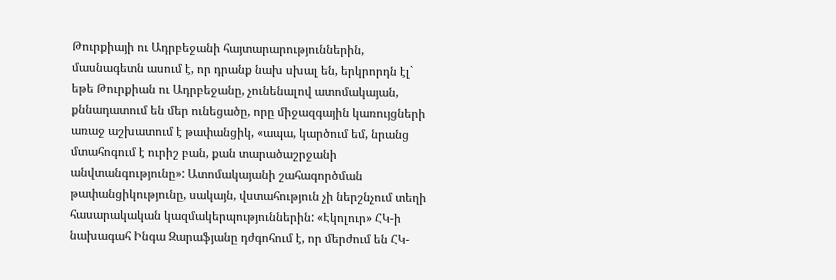Թուրքիայի ու Ադրբեջանի հայտարարություններին, մասնագետն ասում է, որ դրանք նախ սխալ են, երկրորդն էլ` եթե Թուրքիան ու Ադրբեջանը, չունենալով ատոմակայան, քննադատում են մեր ունեցածը, որը միջազգային կառույցների առաջ աշխատում է թափանցիկ, «ապա, կարծում եմ, նրանց մտահոգում է ուրիշ բան, քան տարածաշրջանի անվտանգությունը»: Ատոմակայանի շահագործման թափանցիկությունը, սակայն, վստահություն չի ներշնչում տեղի հասարակական կազմակերպություններին: «Էկոլուր» ՀԿ-ի նախագահ Ինգա Զարաֆյանը դժգոհում է, որ մերժում են ՀԿ-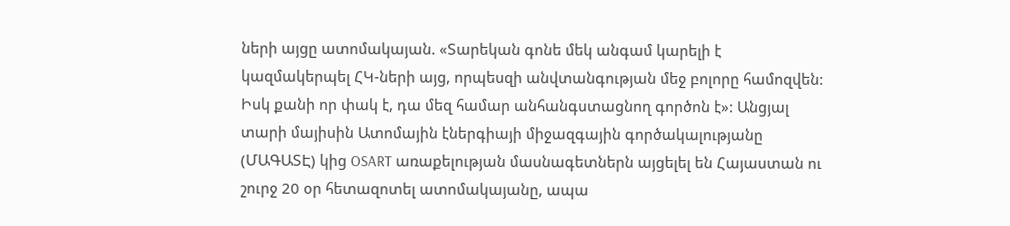ների այցը ատոմակայան. «Տարեկան գոնե մեկ անգամ կարելի է կազմակերպել ՀԿ-ների այց, որպեսզի անվտանգության մեջ բոլորը համոզվեն: Իսկ քանի որ փակ է, դա մեզ համար անհանգստացնող գործոն է»: Անցյալ տարի մայիսին Ատոմային էներգիայի միջազգային գործակալությանը (ՄԱԳԱՏԷ) կից OSART առաքելության մասնագետներն այցելել են Հայաստան ու շուրջ 20 օր հետազոտել ատոմակայանը, ապա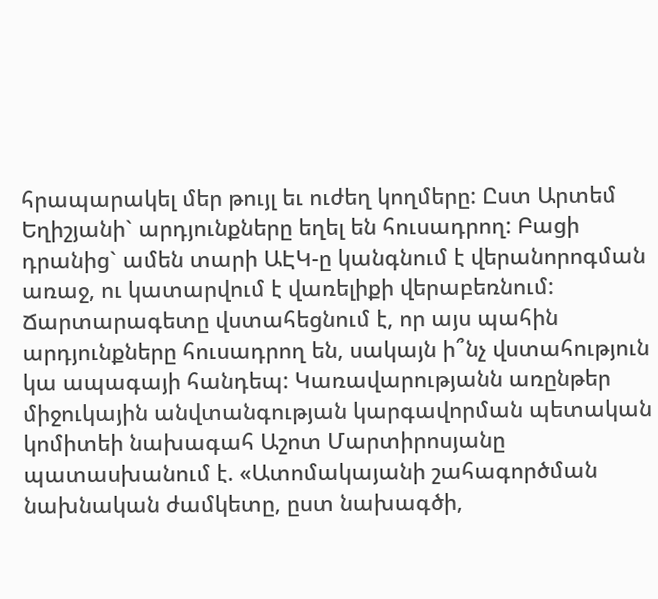հրապարակել մեր թույլ եւ ուժեղ կողմերը: Ըստ Արտեմ Եղիշյանի` արդյունքները եղել են հուսադրող: Բացի դրանից` ամեն տարի ԱԷԿ-ը կանգնում է վերանորոգման առաջ, ու կատարվում է վառելիքի վերաբեռնում: Ճարտարագետը վստահեցնում է, որ այս պահին արդյունքները հուսադրող են, սակայն ի՞նչ վստահություն կա ապագայի հանդեպ: Կառավարությանն առընթեր միջուկային անվտանգության կարգավորման պետական կոմիտեի նախագահ Աշոտ Մարտիրոսյանը պատասխանում է. «Ատոմակայանի շահագործման նախնական ժամկետը, ըստ նախագծի,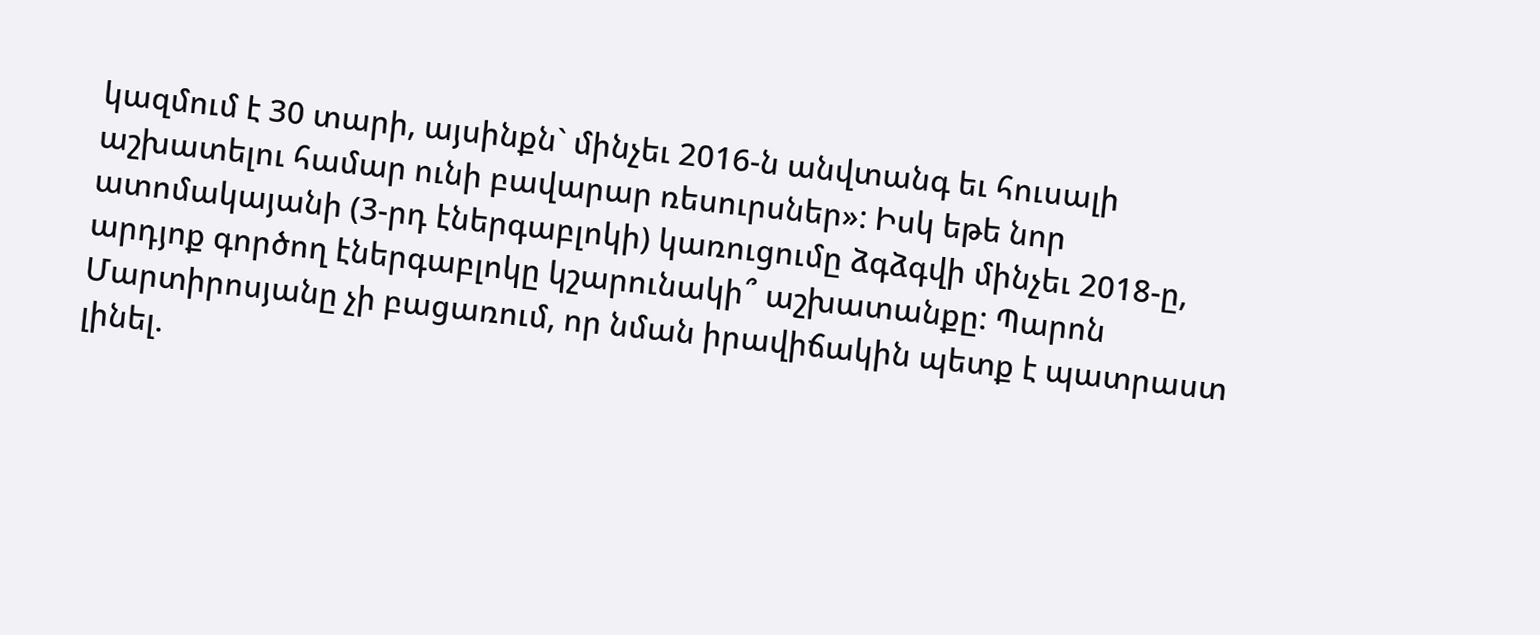կազմում է 30 տարի, այսինքն` մինչեւ 2016-ն անվտանգ եւ հուսալի աշխատելու համար ունի բավարար ռեսուրսներ»: Իսկ եթե նոր ատոմակայանի (3-րդ էներգաբլոկի) կառուցումը ձգձգվի մինչեւ 2018-ը, արդյոք գործող էներգաբլոկը կշարունակի՞ աշխատանքը: Պարոն Մարտիրոսյանը չի բացառում, որ նման իրավիճակին պետք է պատրաստ լինել.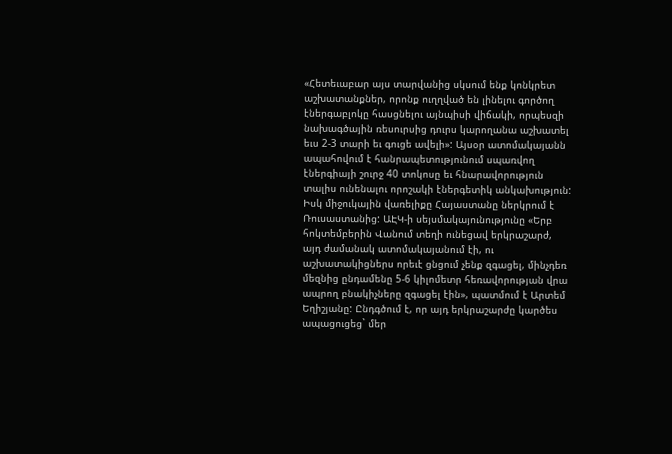«Հետեւաբար այս տարվանից սկսում ենք կոնկրետ աշխատանքներ, որոնք ուղղված են լինելու գործող էներգաբլոկը հասցնելու այնպիսի վիճակի, որպեսզի նախագծային ռեսուրսից դուրս կարողանա աշխատել եւս 2-3 տարի եւ գուցե ավելի»: Այսօր ատոմակայանն ապահովում է հանրապետությունում սպառվող էներգիայի շուրջ 40 տոկոսը եւ հնարավորություն տալիս ունենալու որոշակի էներգետիկ անկախություն: Իսկ միջուկային վառելիքը Հայաստանը ներկրում է Ռուսաստանից: ԱԷԿ-ի սեյսմակայունությունը «Երբ հոկտեմբերին Վանում տեղի ունեցավ երկրաշարժ, այդ ժամանակ ատոմակայանում էի, ու աշխատակիցներս որեւէ ցնցում չենք զգացել, մինչդեռ մեզնից ընդամենը 5-6 կիլոմետր հեռավորության վրա ապրող բնակիչները զգացել էին», պատմում է Արտեմ Եղիշյանը: Ընդգծում է, որ այդ երկրաշարժը կարծես ապացուցեց` մեր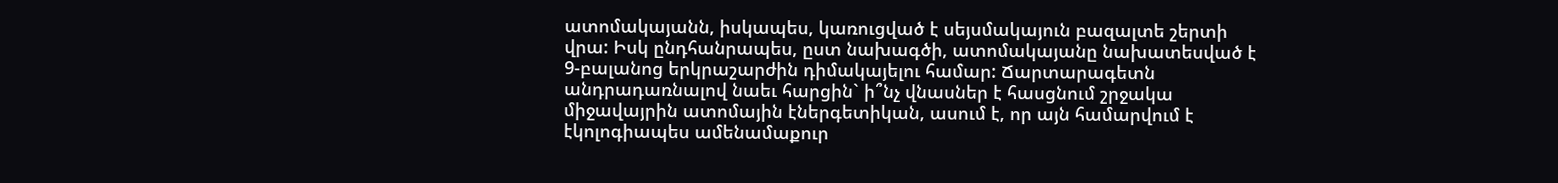ատոմակայանն, իսկապես, կառուցված է սեյսմակայուն բազալտե շերտի վրա: Իսկ ընդհանրապես, ըստ նախագծի, ատոմակայանը նախատեսված է 9-բալանոց երկրաշարժին դիմակայելու համար: Ճարտարագետն անդրադառնալով նաեւ հարցին` ի՞նչ վնասներ է հասցնում շրջակա միջավայրին ատոմային էներգետիկան, ասում է, որ այն համարվում է էկոլոգիապես ամենամաքուր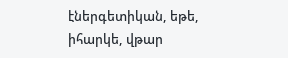էներգետիկան, եթե, իհարկե, վթար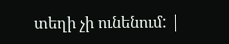տեղի չի ունենում: |